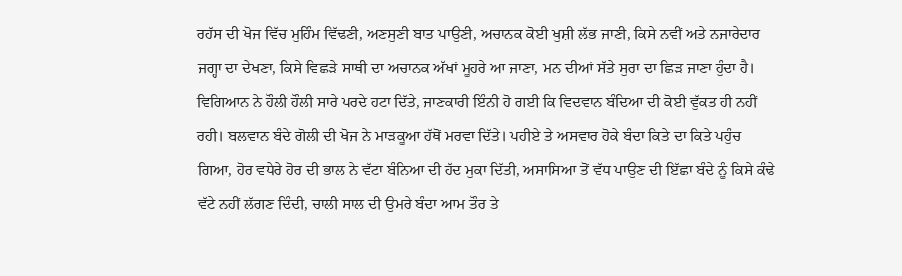ਰਹੱਸ ਦੀ ਖੋਜ ਵਿੱਚ ਮੁਹਿੰਮ ਵਿੱਢਣੀ, ਅਣਸੁਣੀ ਬਾਤ ਪਾਉਣੀ, ਅਚਾਨਕ ਕੋਈ ਖੁਸ਼ੀ ਲੱਭ ਜਾਣੀ, ਕਿਸੇ ਨਵੀਂ ਅਤੇ ਨਜਾਰੇਦਾਰ ਜਗ੍ਹਾ ਦਾ ਦੇਖਣਾ, ਕਿਸੇ ਵਿਛੜੇ ਸਾਥੀ ਦਾ ਅਚਾਨਕ ਅੱਖਾਂ ਮੂਹਰੇ ਆ ਜਾਣਾ, ਮਨ ਦੀਆਂ ਸੱਤੇ ਸੁਰਾ ਦਾ ਛਿੜ ਜਾਣਾ ਹੁੰਦਾ ਹੈ। ਵਿਗਿਆਨ ਨੇ ਹੌਲੀ ਹੌਲੀ ਸਾਰੇ ਪਰਦੇ ਹਟਾ ਦਿੱਤੇ, ਜਾਣਕਾਰੀ ਇੰਨੀ ਹੋ ਗਈ ਕਿ ਵਿਦਵਾਨ ਬੰਦਿਆ ਦੀ ਕੋਈ ਵੁੱਕਤ ਹੀ ਨਹੀਂ ਰਹੀ। ਬਲਵਾਨ ਬੰਦੇ ਗੋਲੀ ਦੀ ਖੋਜ ਨੇ ਮਾੜਕੂਆ ਹੱਥੋਂ ਮਰਵਾ ਦਿੱਤੇ। ਪਹੀਏ ਤੇ ਅਸਵਾਰ ਹੋਕੇ ਬੰਦਾ ਕਿਤੇ ਦਾ ਕਿਤੇ ਪਹੁੰਚ ਗਿਆ, ਹੋਰ ਵਧੇਰੇ ਹੋਰ ਦੀ ਭਾਲ ਨੇ ਵੱਟਾ ਬੰਨਿਆ ਦੀ ਹੱਦ ਮੁਕਾ ਦਿੱਤੀ, ਅਸਾਸਿਆ ਤੋਂ ਵੱਧ ਪਾਉਣ ਦੀ ਇੱਛਾ ਬੰਦੇ ਨੂੰ ਕਿਸੇ ਕੰਢੇ ਵੱਟੇ ਨਹੀਂ ਲੱਗਣ ਦਿੰਦੀ, ਚਾਲੀ ਸਾਲ ਦੀ ਉਮਰੇ ਬੰਦਾ ਆਮ ਤੌਰ ਤੇ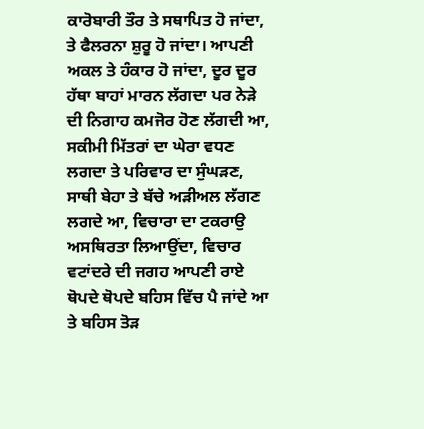ਕਾਰੋਬਾਰੀ ਤੌਰ ਤੇ ਸਥਾਪਿਤ ਹੋ ਜਾਂਦਾ, ਤੇ ਫੈਲਰਨਾ ਸ਼ੁਰੂ ਹੋ ਜਾਂਦਾ। ਆਪਣੀ ਅਕਲ ਤੇ ਹੰਕਾਰ ਹੋ ਜਾਂਦਾ, ਦੂਰ ਦੂਰ ਹੱਥਾ ਬਾਹਾਂ ਮਾਰਨ ਲੱਗਦਾ ਪਰ ਨੇੜੇ ਦੀ ਨਿਗਾਹ ਕਮਜੋਰ ਹੋਣ ਲੱਗਦੀ ਆ, ਸਕੀਮੀ ਮਿੱਤਰਾਂ ਦਾ ਘੇਰਾ ਵਧਣ ਲਗਦਾ ਤੇ ਪਰਿਵਾਰ ਦਾ ਸੁੰਘੜਣ, ਸਾਥੀ ਬੇਹਾ ਤੇ ਬੱਚੇ ਅੜੀਅਲ ਲੱਗਣ ਲਗਦੇ ਆ, ਵਿਚਾਰਾ ਦਾ ਟਕਰਾਉ ਅਸਥਿਰਤਾ ਲਿਆਉਂਦਾ, ਵਿਚਾਰ ਵਟਾਂਦਰੇ ਦੀ ਜਗਹ ਆਪਣੀ ਰਾਏ ਥੋਪਦੇ ਥੋਪਦੇ ਬਹਿਸ ਵਿੱਚ ਪੈ ਜਾਂਦੇ ਆ ਤੇ ਬਹਿਸ ਤੋੜ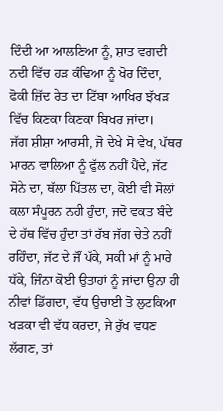ਦਿੰਦੀ ਆ ਆਲਣਿਆ ਨੂੰ, ਸ਼ਾਤ ਵਗਦੀ ਨਦੀ ਵਿੱਚ ਹੜ ਕੰਢਿਆ ਨੂੰ ਖੋਰ ਦਿੰਦਾ, ਫੋਕੀ ਜ਼ਿੱਦ ਰੇਤ ਦਾ ਟਿੱਬਾ ਆਖਿਰ ਝੱਖੜ ਵਿੱਚ ਕਿਣਕਾ ਕਿਣਕਾ ਬਿਖਰ ਜਾਂਦਾ।
ਜੱਗ ਸ਼ੀਸ਼ਾ ਆਰਸੀ, ਜੋ ਦੇਖੇ ਸੋ ਵੇਖ, ਪੱਥਰ ਮਾਰਨ ਵਾਲਿਆ ਨੂੰ ਫੁੱਲ ਨਹੀਂ ਪੈਂਦੇ, ਜੱਟ ਸੋਨੇ ਦਾ, ਥੱਲਾ ਪਿੱਤਲ ਦਾ, ਕੋਈ ਵੀ ਸੋਲਾਂ ਕਲਾ ਸੰਪੂਰਨ ਨਹੀ ਹੁੰਦਾ, ਜਦੋ ਵਕਤ ਬੰਦੇ ਦੇ ਹੱਥ ਵਿੱਚ ਹੁੰਦਾ ਤਾਂ ਰੱਬ ਜੱਗ ਚੇਤੇ ਨਹੀਂ ਰਹਿੰਦਾ, ਜੱਟ ਦੇ ਜੌਂ ਪੱਕੇ, ਸਕੀ ਮਾਂ ਨੂੰ ਮਾਰੇ ਧੱਕੇ, ਜਿੰਨਾ ਕੋਈ ਉਤਾਹਾਂ ਨੂੰ ਜਾਂਦਾ ਉਨਾ ਹੀ ਨੀਵਾਂ ਡਿੱਗਦਾ, ਵੱਧ ਉਚਾਈ ਤੋ ਲੁਟਕਿਆ ਖੜਕਾ ਵੀ ਵੱਧ ਕਰਦਾ, ਜੇ ਰੁੱਖ ਵਧਣ ਲੱਗਣ, ਤਾਂ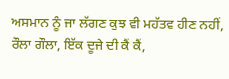ਅਸਮਾਨ ਨੂੰ ਜਾ ਲੱਗਣ ਕੁਝ ਵੀ ਮਹੱਤਵ ਹੀਣ ਨਹੀਂ, ਰੌਲਾ ਗੌਲਾ, ਇੱਕ ਦੂਜੇ ਦੀ ਕੈਂ ਕੈਂ,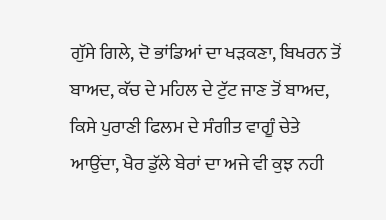ਗੁੱਸੇ ਗਿਲੇ, ਦੋ ਭਾਂਡਿਆਂ ਦਾ ਖੜਕਣਾ, ਬਿਖਰਨ ਤੋਂ ਬਾਅਦ, ਕੱਚ ਦੇ ਮਹਿਲ ਦੇ ਟੁੱਟ ਜਾਣ ਤੋਂ ਬਾਅਦ, ਕਿਸੇ ਪੁਰਾਣੀ ਫਿਲਮ ਦੇ ਸੰਗੀਤ ਵਾਗੂੰ ਚੇਤੇ ਆਉਂਦਾ, ਖੈਰ ਡੁੱਲੇ ਬੇਰਾਂ ਦਾ ਅਜੇ ਵੀ ਕੁਝ ਨਹੀ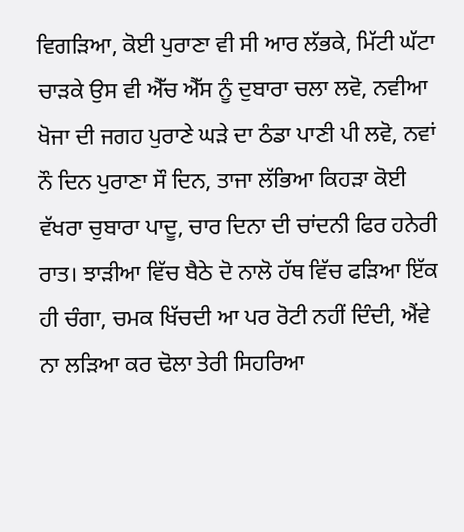ਵਿਗੜਿਆ, ਕੋਈ ਪੁਰਾਣਾ ਵੀ ਸੀ ਆਰ ਲੱਭਕੇ, ਮਿੱਟੀ ਘੱਟਾ ਚਾੜਕੇ ਉਸ ਵੀ ਐੱਚ ਐੱਸ ਨੂੰ ਦੁਬਾਰਾ ਚਲਾ ਲਵੋ, ਨਵੀਆ ਖੋਜਾ ਦੀ ਜਗਹ ਪੁਰਾਣੇ ਘੜੇ ਦਾ ਠੰਡਾ ਪਾਣੀ ਪੀ ਲਵੋ, ਨਵਾਂ ਨੌ ਦਿਨ ਪੁਰਾਣਾ ਸੌ ਦਿਨ, ਤਾਜਾ ਲੱਭਿਆ ਕਿਹੜਾ ਕੋਈ ਵੱਖਰਾ ਚੁਬਾਰਾ ਪਾਦੂ, ਚਾਰ ਦਿਨਾ ਦੀ ਚਾਂਦਨੀ ਫਿਰ ਹਨੇਰੀ ਰਾਤ। ਝਾੜੀਆ ਵਿੱਚ ਬੈਠੇ ਦੋ ਨਾਲੋ ਹੱਥ ਵਿੱਚ ਫੜਿਆ ਇੱਕ ਹੀ ਚੰਗਾ, ਚਮਕ ਖਿੱਚਦੀ ਆ ਪਰ ਰੋਟੀ ਨਹੀਂ ਦਿੰਦੀ, ਐਂਵੇ ਨਾ ਲੜਿਆ ਕਰ ਢੋਲਾ ਤੇਰੀ ਸਿਹਰਿਆ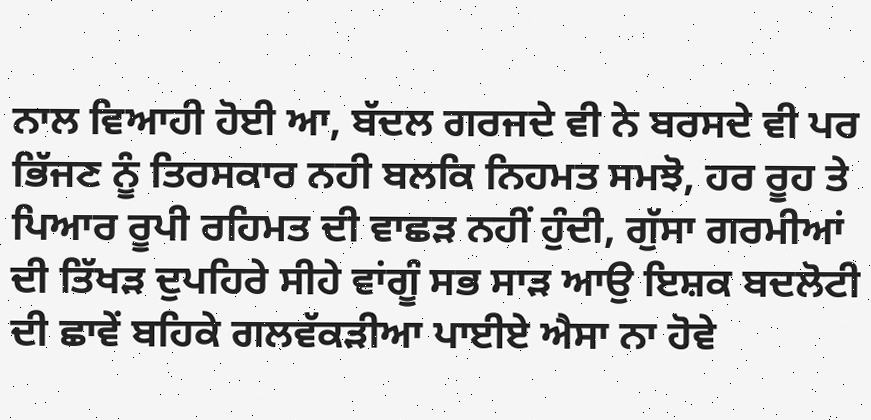ਨਾਲ ਵਿਆਹੀ ਹੋਈ ਆ, ਬੱਦਲ ਗਰਜਦੇ ਵੀ ਨੇ ਬਰਸਦੇ ਵੀ ਪਰ ਭਿੱਜਣ ਨੂੰ ਤਿਰਸਕਾਰ ਨਹੀ ਬਲਕਿ ਨਿਹਮਤ ਸਮਝੋ, ਹਰ ਰੂਹ ਤੇ ਪਿਆਰ ਰੂਪੀ ਰਹਿਮਤ ਦੀ ਵਾਛੜ ਨਹੀਂ ਹੁੰਦੀ, ਗੁੱਸਾ ਗਰਮੀਆਂ ਦੀ ਤਿੱਖੜ ਦੁਪਹਿਰੇ ਸੀਹੇ ਵਾਂਗੂੰ ਸਭ ਸਾੜ ਆਉ ਇਸ਼ਕ ਬਦਲੋਟੀ ਦੀ ਛਾਵੇਂ ਬਹਿਕੇ ਗਲਵੱਕੜੀਆ ਪਾਈਏ ਐਸਾ ਨਾ ਹੋਵੇ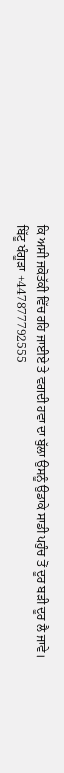ਕਿ ਅਸੀ ਜਕੋਤੱਕੀ ਵਿੱਚ ਰਹਿ ਜਾਈਏ ਤੇ ਵਗਦੀ ਹਵਾ ਦਾ ਬੁੱਲਾ ਉਸਨੂੰ ਉਡਾਕੇ ਸਾਡੀ ਪਹੁੰਚ ਤੋਂ ਦੂਰ ਬੜੀ ਦੂਰ ਲੈ ਜਾਵੇ।
ਬਿੱਟੂ ਖੰਗੂੜਾ +447877792555